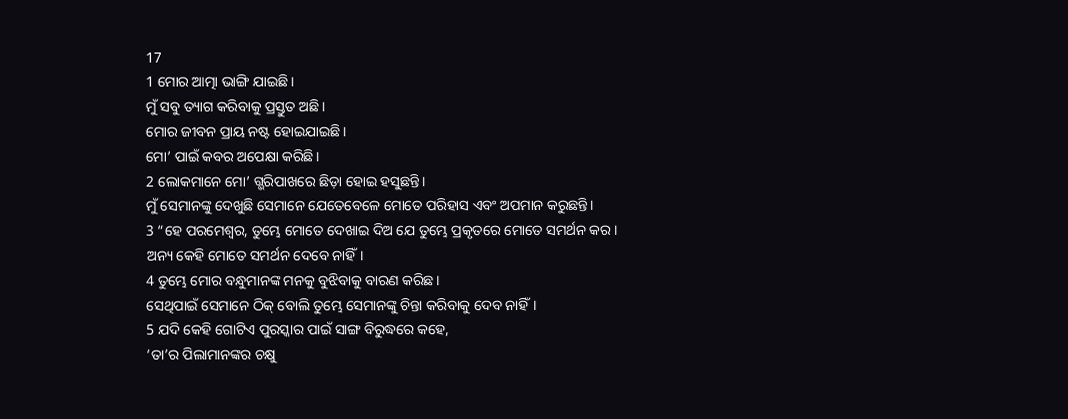17
1 ମୋର ଆତ୍ମା ଭାଙ୍ଗି ଯାଇଛି।
ମୁଁ ସବୁ ତ୍ୟାଗ କରିବାକୁ ପ୍ରସ୍ତୁତ ଅଛି।
ମୋର ଜୀବନ ପ୍ରାୟ ନଷ୍ଟ ହୋଇଯାଇଛି।
ମୋ’ ପାଇଁ କବର ଅପେକ୍ଷା କରିଛି।
2 ଲୋକମାନେ ମୋ’ ଗ୍ଭରିପାଖରେ ଛିଡ଼ା ହୋଇ ହସୁଛନ୍ତି।
ମୁଁ ସେମାନଙ୍କୁ ଦେଖୁଛି ସେମାନେ ଯେତେବେଳେ ମୋତେ ପରିହାସ ଏବଂ ଅପମାନ କରୁଛନ୍ତି।
3 “ହେ ପରମେଶ୍ୱର, ତୁମ୍ଭେ ମୋତେ ଦେଖାଇ ଦିଅ ଯେ ତୁମ୍ଭେ ପ୍ରକୃତରେ ମୋତେ ସମର୍ଥନ କର।
ଅନ୍ୟ କେହି ମୋତେ ସମର୍ଥନ ଦେବେ ନାହିଁ।
4 ତୁମ୍ଭେ ମୋର ବନ୍ଧୁମାନଙ୍କ ମନକୁ ବୁଝିବାକୁ ବାରଣ କରିଛ।
ସେଥିପାଇଁ ସେମାନେ ଠିକ୍ ବୋଲି ତୁମ୍ଭେ ସେମାନଙ୍କୁ ଚିନ୍ତା କରିବାକୁ ଦେବ ନାହିଁ।
5 ଯଦି କେହି ଗୋଟିଏ ପୁରସ୍କାର ପାଇଁ ସାଙ୍ଗ ବିରୁଦ୍ଧରେ କହେ,
‘ତା’ର ପିଲାମାନଙ୍କର ଚକ୍ଷୁ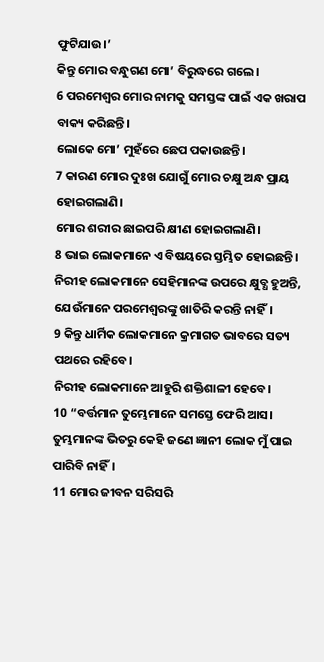ଫୁଟିଯାଉ।’
କିନ୍ତୁ ମୋର ବନ୍ଧୁଗଣ ମୋ’ ବିରୁଦ୍ଧରେ ଗଲେ।
6 ପରମେଶ୍ୱର ମୋର ନାମକୁ ସମସ୍ତଙ୍କ ପାଇଁ ଏକ ଖରାପ ବାକ୍ୟ କରିଛନ୍ତି।
ଲୋକେ ମୋ’ ମୁହଁରେ ଛେପ ପକାଉଛନ୍ତି।
7 କାରଣ ମୋର ଦୁଃଖ ଯୋଗୁଁ ମୋର ଚକ୍ଷୁ ଅନ୍ଧ ପ୍ରାୟ ହୋଇଗଲାଣି।
ମୋର ଶରୀର ଛାଇପରି କ୍ଷୀଣ ହୋଇଗଲାଣି।
8 ଭାଇ ଲୋକମାନେ ଏ ବିଷୟରେ ସ୍ତମ୍ଭିତ ହୋଇଛନ୍ତି।
ନିରୀହ ଲୋକମାନେ ସେହିମାନଙ୍କ ଉପରେ କ୍ଷୁବ୍ଧ ହୁଅନ୍ତି, ଯେଉଁମାନେ ପରମେଶ୍ୱରଙ୍କୁ ଖାତିରି କରନ୍ତି ନାହିଁ।
9 କିନ୍ତୁ ଧାର୍ମିକ ଲୋକମାନେ କ୍ରମାଗତ ଭାବରେ ସତ୍ୟ ପଥରେ ରହିବେ।
ନିରୀହ ଲୋକମାନେ ଆହୁରି ଶକ୍ତିଶାଳୀ ହେବେ।
10 “ବର୍ତ୍ତମାନ ତୁମ୍ଭେମାନେ ସମସ୍ତେ ଫେରି ଆସ।
ତୁମ୍ଭମାନଙ୍କ ଭିତରୁ କେହି ଜଣେ ଜ୍ଞାନୀ ଲୋକ ମୁଁ ପାଇ ପାରିବି ନାହିଁ।
11 ମୋର ଜୀବନ ସରିସରି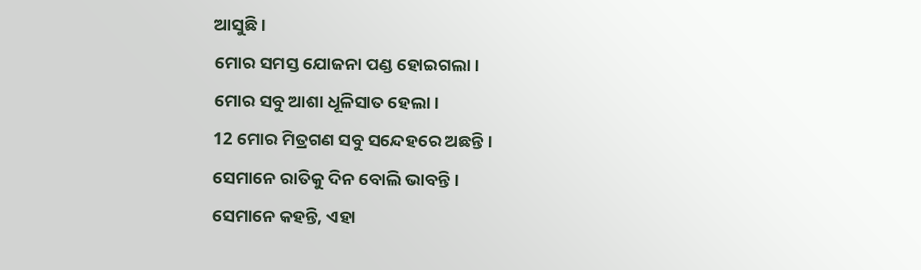ଆସୁଛି।
ମୋର ସମସ୍ତ ଯୋଜନା ପଣ୍ଡ ହୋଇଗଲା।
ମୋର ସବୁ ଆଶା ଧୂଳିସାତ ହେଲା।
12 ମୋର ମିତ୍ରଗଣ ସବୁ ସନ୍ଦେହରେ ଅଛନ୍ତି।
ସେମାନେ ରାତିକୁ ଦିନ ବୋଲି ଭାବନ୍ତି।
ସେମାନେ କହନ୍ତି, ଏହା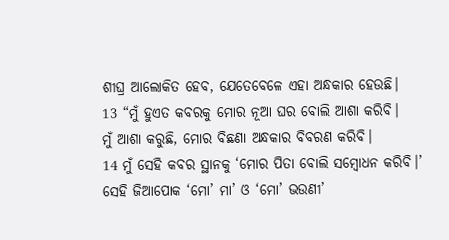ଶୀଘ୍ର ଆଲୋକିତ ହେବ, ଯେତେବେଳେ ଏହା ଅନ୍ଧକାର ହେଉଛି।
13 “ମୁଁ ହୁଏତ କବରକୁ ମୋର ନୂଆ ଘର ବୋଲି ଆଶା କରିବି।
ମୁଁ ଆଶା କରୁଛି, ମୋର ବିଛଣା ଅନ୍ଧକାର ବିବରଣ କରିବି।
14 ମୁଁ ସେହି କବର ସ୍ଥାନକୁ ‘ମୋର ପିତା ବୋଲି ସମ୍ବୋଧନ କରିବି।’
ସେହି ଜିଆପୋକ ‘ମୋ’ ମା’ ଓ ‘ମୋ’ ଭଉଣୀ’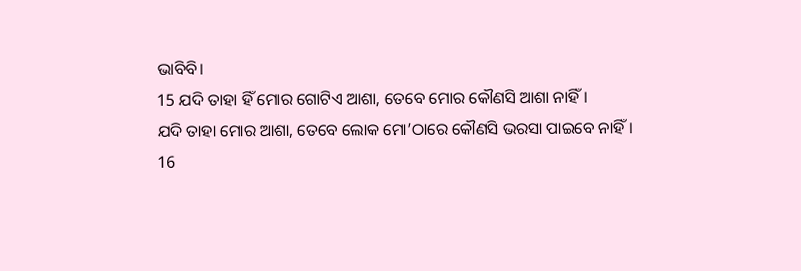ଭାବିବି।
15 ଯଦି ତାହା ହିଁ ମୋର ଗୋଟିଏ ଆଶା, ତେବେ ମୋର କୌଣସି ଆଶା ନାହିଁ।
ଯଦି ତାହା ମୋର ଆଶା, ତେବେ ଲୋକ ମୋ’ଠାରେ କୌଣସି ଭରସା ପାଇବେ ନାହିଁ।
16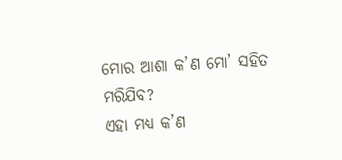ମୋର ଆଶା କ’ଣ ମୋ’ ସହିତ ମରିଯିବ?
ଏହା ମଧ୍ୟ କ’ଣ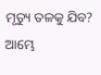ମୃତ୍ୟୁ ତଳକୁ ଯିବ? ଆମ୍ଭେ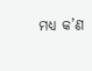ମଧ୍ୟ କ’ଣ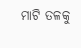ମାଟି ତଳକୁ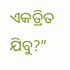ଏକତ୍ରିତ ଯିବୁ?”